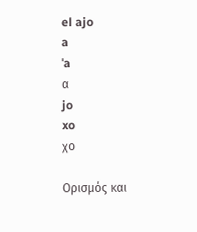el ajo
a
ˈa
α
jo
xo
χο

Ορισμός και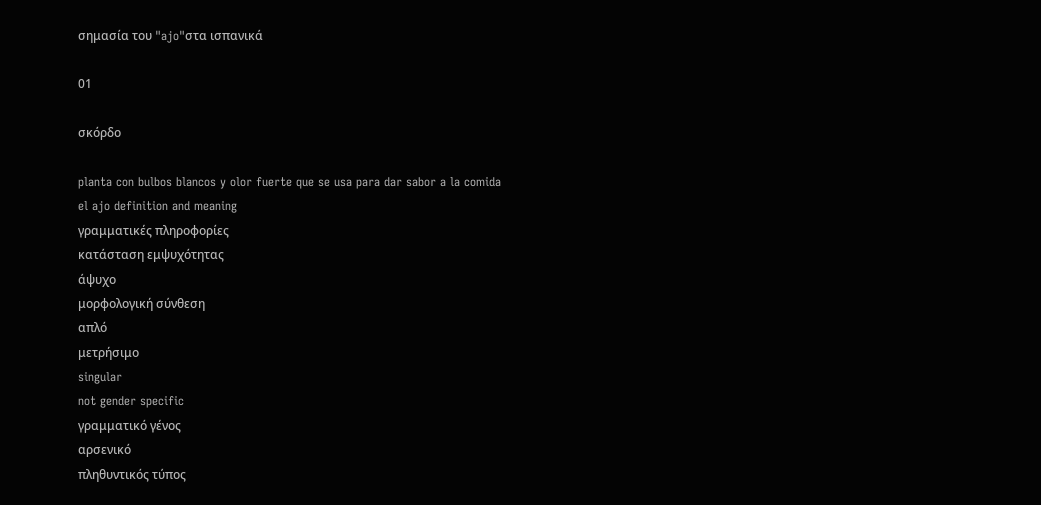σημασία του "ajo"στα ισπανικά

01

σκόρδο

planta con bulbos blancos y olor fuerte que se usa para dar sabor a la comida
el ajo definition and meaning
γραμματικές πληροφορίες
κατάσταση εμψυχότητας
άψυχο
μορφολογική σύνθεση
απλό
μετρήσιμο
singular
not gender specific
γραμματικό γένος
αρσενικό
πληθυντικός τύπος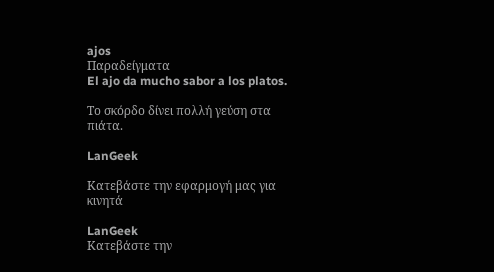ajos
Παραδείγματα
El ajo da mucho sabor a los platos.

Το σκόρδο δίνει πολλή γεύση στα πιάτα.

LanGeek

Κατεβάστε την εφαρμογή μας για κινητά

LanGeek
Κατεβάστε την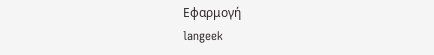Εφαρμογή
langeek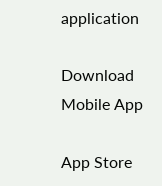application

Download Mobile App

App Store